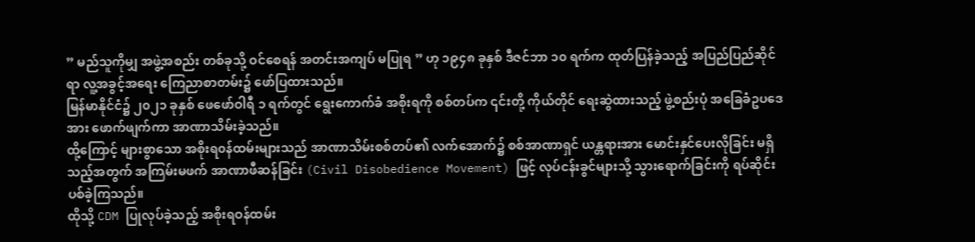” မည်သူကိုမျှ အဖွဲ့အစည်း တစ်ခုသို့ ဝင်စေရန် အတင်းအကျပ် မပြုရ ” ဟု ၁၉၄၈ ခုနှစ် ဒီဇင်ဘာ ၁၀ ရက်က ထုတ်ပြန်ခဲ့သည့် အပြည်ပြည်ဆိုင်ရာ လူ့အခွင့်အရေး ကြေညာစာတမ်း၌ ဖော်ပြထားသည်။
မြန်မာနိုင်ငံ၌ ၂၀၂၁ ခုနှစ် ဖေဖော်ဝါရီ ၁ ရက်တွင် ရွေးကောက်ခံ အစိုးရကို စစ်တပ်က ၎င်းတို့ ကိုယ်တိုင် ရေးဆွဲထားသည့် ဖွဲ့စည်းပုံ အခြေခံဥပဒေအား ဖောက်ဖျက်ကာ အာဏာသိမ်းခဲ့သည်။
ထို့ကြောင့် များစွာသော အစိုးရ၀န်ထမ်းများသည် အာဏာသိမ်းစစ်တပ်၏ လက်အောက်၌ စစ်အာဏာရှင် ယန္တရားအား မောင်းနှင်ပေးလိုခြင်း မရှိသည့်အတွက် အကြမ်းမဖက် အာဏာဖီဆန်ခြင်း (Civil Disobedience Movement) ဖြင့် လုပ်ငန်းခွင်များသို့ သွားရောက်ခြင်းကို ရပ်ဆိုင်းပစ်ခဲ့ကြသည်။
ထိုသို့ CDM ပြုလုပ်ခဲ့သည့် အစိုးရဝန်ထမ်း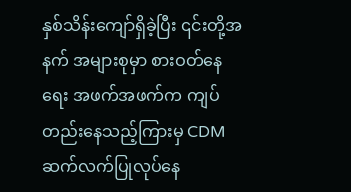နှစ်သိန်းကျော်ရှိခဲ့ပြီး ၎င်းတို့အနက် အများစုမှာ စားဝတ်နေရေး အဖက်အဖက်က ကျပ်တည်းနေသည့်ကြားမှ CDM ဆက်လက်ပြုလုပ်နေ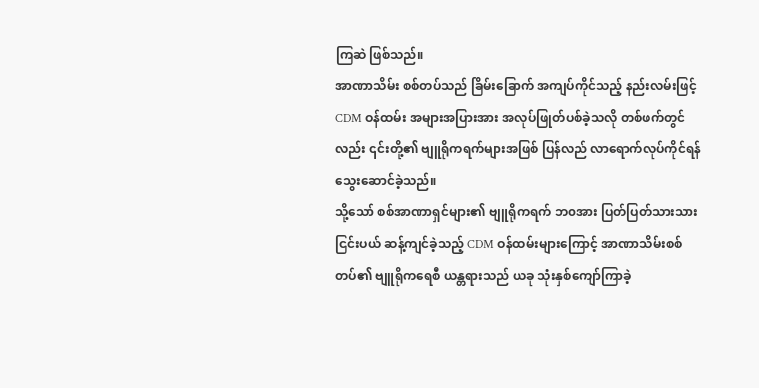ကြဆဲ ဖြစ်သည်။
အာဏာသိမ်း စစ်တပ်သည် ခြိမ်းခြောက် အကျပ်ကိုင်သည့် နည်းလမ်းဖြင့် CDM ဝန်ထမ်း အများအပြားအား အလုပ်ဖြုတ်ပစ်ခဲ့သလို တစ်ဖက်တွင်လည်း ၎င်းတို့၏ ဗျူရိုကရက်များအဖြစ် ပြန်လည် လာရောက်လုပ်ကိုင်ရန် သွေးဆောင်ခဲ့သည်။
သို့သော် စစ်အာဏာရှင်များ၏ ဗျူရိုကရက် ဘ၀အား ပြတ်ပြတ်သားသား ငြင်းပယ် ဆန့်ကျင်ခဲ့သည့် CDM ဝန်ထမ်းများကြောင့် အာဏာသိမ်းစစ်တပ်၏ ဗျူရိုကရေစီ ယန္တရားသည် ယခု သုံးနှစ်ကျော်ကြာခဲ့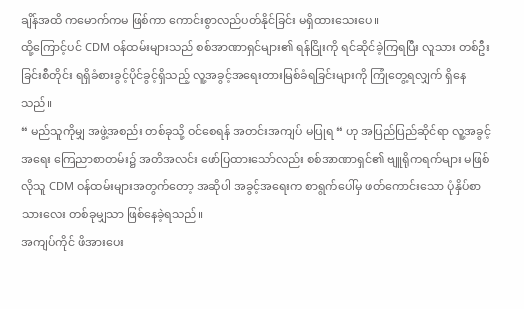ချိန်အထိ ကမောက်ကမ ဖြစ်ကာ ကောင်းစွာလည်ပတ်နိုင်ခြင်း မရှိထားသေးပေ။
ထို့ကြောင့်ပင် CDM ဝန်ထမ်းများသည် စစ်အာဏာရှင်များ၏ ရန်ငြိုးကို ရင်ဆိုင်ခဲ့ကြရပြီး လူသား တစ်ဦးခြင်းစီတိုင်း ရရှိခံစားခွင့်ပိုင်ခွင့်ရှိသည့် လူ့အခွင့်အရေးတားမြစ်ခံရခြင်းများကို ကြုံတွေ့ရလျှက် ရှိနေသည်။
“ မည်သူကိုမျှ အဖွဲ့အစည်း တစ်ခုသို့ ဝင်စေရန် အတင်းအကျပ် မပြုရ “ ဟု အပြည်ပြည်ဆိုင်ရာ လူ့အခွင့်အရေး ကြေညာစာတမ်း၌ အတိအလင်း ဖော်ပြထားသော်လည်း စစ်အာဏာရှင်၏ ဗျူရိုကရက်များ မဖြစ်လိုသူ CDM ဝန်ထမ်းများအတွက်တော့ အဆိုပါ အခွင့်အရေးက စာရွက်ပေါ်မှ ဖတ်ကောင်းသော ပုံနှိပ်စာသားလေး တစ်ခုမျှသာ ဖြစ်နေခဲ့ရသည်။
အကျပ်ကိုင် ဖိအားပေး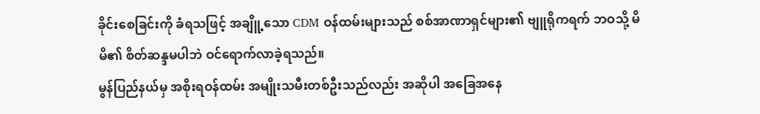ခိုင်းစေခြင်းကို ခံရသဖြင့် အချိူ့သော CDM ဝန်ထမ်းများသည် စစ်အာဏာရှင်များ၏ ဗျူရိုကရက် ဘဝသို့ မိမိ၏ စိတ်ဆန္ဒမပါဘဲ ဝင်ရောက်လာခဲ့ရသည်။
မွန်ပြည်နယ်မှ အစိုးရဝန်ထမ်း အမျိုးသမီးတစ်ဦးသည်လည်း အဆိုပါ အခြေအနေ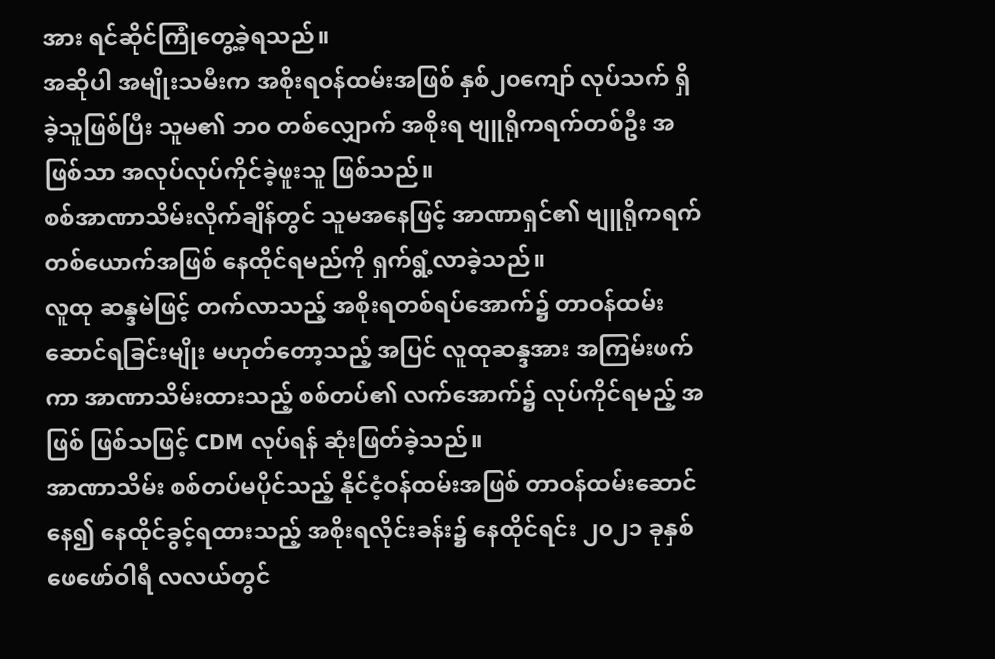အား ရင်ဆိုင်ကြုံတွေ့ခဲ့ရသည်။
အဆိုပါ အမျိုးသမီးက အစိုးရဝန်ထမ်းအဖြစ် နှစ်၂၀ကျော် လုပ်သက် ရှိခဲ့သူဖြစ်ပြီး သူမ၏ ဘ၀ တစ်လျှောက် အစိုးရ ဗျူရိုကရက်တစ်ဦး အဖြစ်သာ အလုပ်လုပ်ကိုင်ခဲ့ဖူးသူ ဖြစ်သည်။
စစ်အာဏာသိမ်းလိုက်ချိန်တွင် သူမအနေဖြင့် အာဏာရှင်၏ ဗျူရိုကရက် တစ်ယောက်အဖြစ် နေထိုင်ရမည်ကို ရှက်ရွံ့လာခဲ့သည်။
လူထု ဆန္ဒမဲဖြင့် တက်လာသည့် အစိုးရတစ်ရပ်အောက်၌ တာဝန်ထမ်းဆောင်ရခြင်းမျိုး မဟုတ်တော့သည့် အပြင် လူထုဆန္ဒအား အကြမ်းဖက်ကာ အာဏာသိမ်းထားသည့် စစ်တပ်၏ လက်အောက်၌ လုပ်ကိုင်ရမည့် အဖြစ် ဖြစ်သဖြင့် CDM လုပ်ရန် ဆုံးဖြတ်ခဲ့သည်။
အာဏာသိမ်း စစ်တပ်မပိုင်သည့် နိုင်ငံ့ဝန်ထမ်းအဖြစ် တာဝန်ထမ်းဆောင်နေ၍ နေထိုင်ခွင့်ရထားသည့် အစိုးရလိုင်းခန်း၌ နေထိုင်ရင်း ၂၀၂၁ ခုနှစ် ဖေဖော်ဝါရီ လလယ်တွင်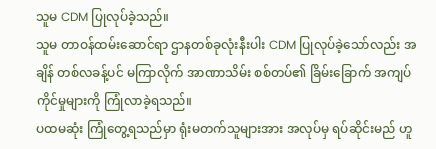သူမ CDM ပြုလုပ်ခဲ့သည်။
သူမ တာဝန်ထမ်းဆောင်ရာ ဌာနတစ်ခုလုံးနီးပါး CDM ပြုလုပ်ခဲ့သော်လည်း အချိန် တစ်လခန့်ပင် မကြာလိုက် အာဏာသိမ်း စစ်တပ်၏ ခြိမ်းခြောက် အကျပ်ကိုင်မှုများကို ကြုံလာခဲ့ရသည်။
ပထမဆုံး ကြုံတွေ့ရသည်မှာ ရုံးမတက်သူများအား အလုပ်မှ ရပ်ဆိုင်းမည် ဟူ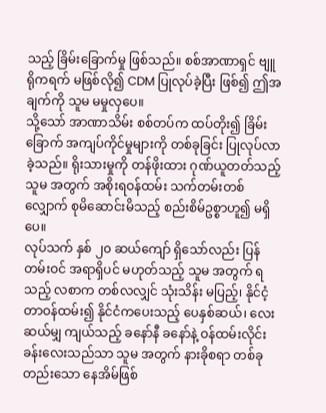သည့် ခြိမ်းခြောက်မှု ဖြစ်သည်။ စစ်အာဏာရှင် ဗျူရိုကရက် မဖြစ်လို၍ CDM ပြုလုပ်ခဲ့ပြီး ဖြစ်၍ ဤအချက်ကို သူမ မမှုလှပေ။
သို့သော် အာဏာသိမ်း စစ်တပ်က ထပ်တိုး၍ ခြိမ်းခြောက် အကျပ်ကိုင်မှုများကို တစ်ခုခြင်း ပြုလုပ်လာခဲ့သည်။ ရိုးသားမှုကို တန်ဖိုးထား ဂုဏ်ယူတတ်သည့် သူမ အတွက် အစိုးရဝန်ထမ်း သက်တမ်းတစ်လျှောက် စုမိဆောင်းမိသည့် စည်းစိမ်ဥစ္စာဟူ၍ မရှိပေ။
လုပ်သက် နှစ် ၂၀ ဆယ်ကျော် ရှိသော်လည်း ပြန်တမ်းဝင် အရာရှိပင် မဟုတ်သည့် သူမ အတွက် ရသည့် လစာက တစ်လလျှင် သုံးသိန်း မပြည့်၊ နိုင်ငံ့တာဝန်ထမ်း၍ နိုင်ငံကပေးသည့် ပေနှစ်ဆယ်၊ လေးဆယ်မျှ ကျယ်သည့် ခနော်နီ ခနော်နဲ့ ဝန်ထမ်းလိုင်းခန်းလေးသည်သာ သူမ အတွက် နားခိုစရာ တစ်ခုတည်းသော နေအိမ်ဖြစ်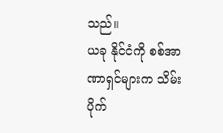သည်။
ယခု နိုင်ငံကို စစ်အာဏာရှင်များက သိမ်းပိုက်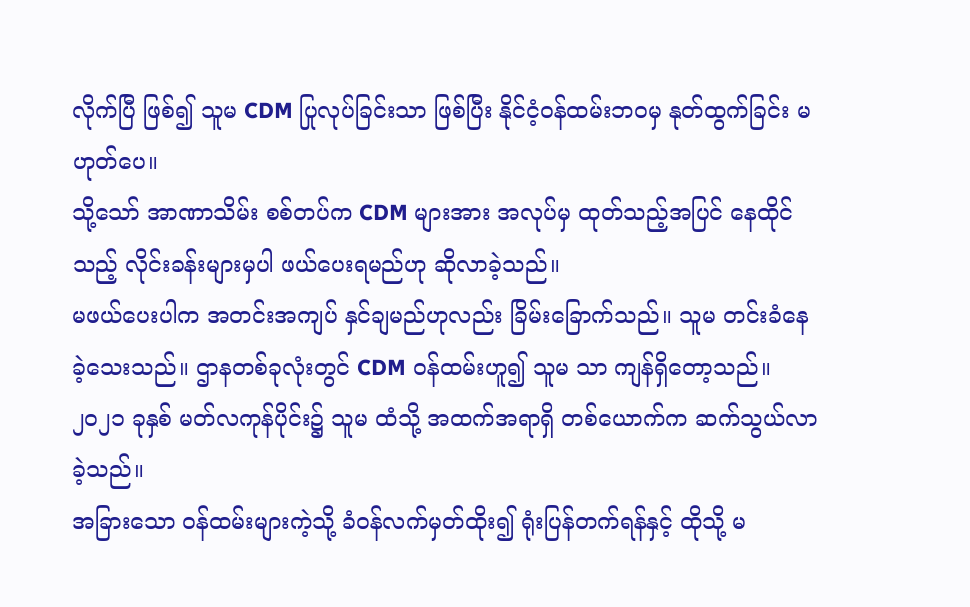လိုက်ပြီ ဖြစ်၍ သူမ CDM ပြုလုပ်ခြင်းသာ ဖြစ်ပြီး နိုင်ငံ့ဝန်ထမ်းဘဝမှ နုတ်ထွက်ခြင်း မဟုတ်ပေ။
သို့သော် အာဏာသိမ်း စစ်တပ်က CDM များအား အလုပ်မှ ထုတ်သည့်အပြင် နေထိုင်သည့် လိုင်းခန်းများမှပါ ဖယ်ပေးရမည်ဟု ဆိုလာခဲ့သည်။
မဖယ်ပေးပါက အတင်းအကျပ် နှင်ချမည်ဟုလည်း ခြိမ်းခြောက်သည်။ သူမ တင်းခံနေခဲ့သေးသည်။ ဌာနတစ်ခုလုံးတွင် CDM ဝန်ထမ်းဟူ၍ သူမ သာ ကျန်ရှိတော့သည်။ ၂၀၂၁ ခုနှစ် မတ်လကုန်ပိုင်း၌ သူမ ထံသို့ အထက်အရာရှိ တစ်ယောက်က ဆက်သွယ်လာခဲ့သည်။
အခြားသော ဝန်ထမ်းများကဲ့သို့ ခံဝန်လက်မှတ်ထိုး၍ ရုံးပြန်တက်ရန်နှင့် ထိုသို့ မ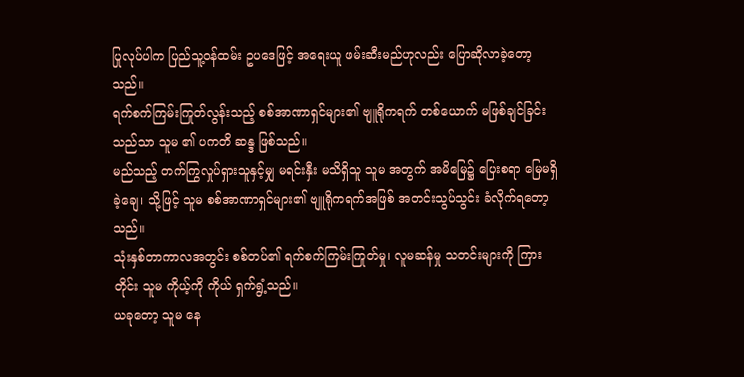ပြုလုပ်ပါက ပြည်သူ့ဝန်ထမ်း ဥပဒေဖြင့် အရေးယူ ဖမ်းဆီးမည်ဟုလည်း ပြောဆိုလာခဲ့တော့သည်။
ရက်စက်ကြမ်းကြုတ်လွန်းသည့် စစ်အာဏာရှင်များ၏ ဗျူရိုကရက် တစ်ယောက် မဖြစ်ချင်ခြင်းသည်သာ သူမ ၏ ပကတိ ဆန္ဒ ဖြစ်သည်။
မည်သည့် တက်ကြွလှုပ်ရှားသူနှင့်မျှ မရင်းနှီး မသိရှိသူ သူမ အတွက် အမိမြေ၌ ပြေးစရာ မြေမရှိခဲ့ချေ၊ သို့ဖြင့် သူမ စစ်အာဏာရှင်များ၏ ဗျူရိုကရက်အဖြစ် အတင်းသွပ်သွင်း ခံလိုက်ရတော့သည်။
သုံးနှစ်တာကာလအတွင်း စစ်တပ်၏ ရက်စက်ကြမ်းကြုတ်မှု၊ လူမဆန်မှု သတင်းများကို ကြားတိုင်း သူမ ကိုယ့်ကို ကိုယ် ရှက်ရွံ့သည်။
ယခုတော့ သူမ နေ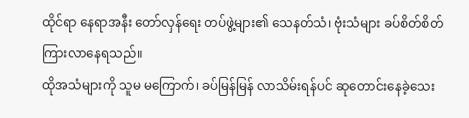ထိုင်ရာ နေရာအနီး တော်လှန်ရေး တပ်ဖွဲ့များ၏ သေနတ်သံ၊ ဗုံးသံများ ခပ်စိတ်စိတ် ကြားလာနေရသည်။
ထိုအသံများကို သူမ မကြောက်၊ ခပ်မြန်မြန် လာသိမ်းရန်ပင် ဆုတောင်းနေခဲ့သေး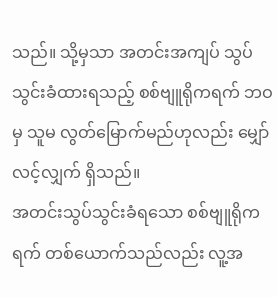သည်။ သို့မှသာ အတင်းအကျပ် သွပ်သွင်းခံထားရသည့် စစ်ဗျူရိုကရက် ဘဝမှ သူမ လွတ်မြောက်မည်ဟုလည်း မျှော်လင့်လျှက် ရှိသည်။
အတင်းသွပ်သွင်းခံရသော စစ်ဗျူရိုကရက် တစ်ယောက်သည်လည်း လူ့အ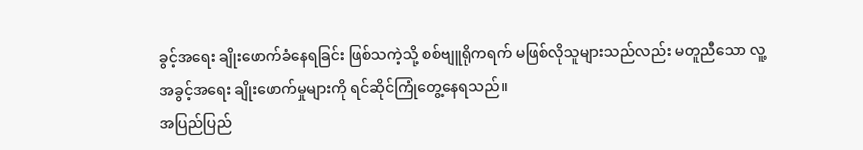ခွင့်အရေး ချိုးဖောက်ခံနေရခြင်း ဖြစ်သကဲ့သို့ စစ်ဗျူရိုကရက် မဖြစ်လိုသူများသည်လည်း မတူညီသော လူ့အခွင့်အရေး ချိုးဖောက်မှုများကို ရင်ဆိုင်ကြုံတွေ့နေရသည်။
အပြည်ပြည်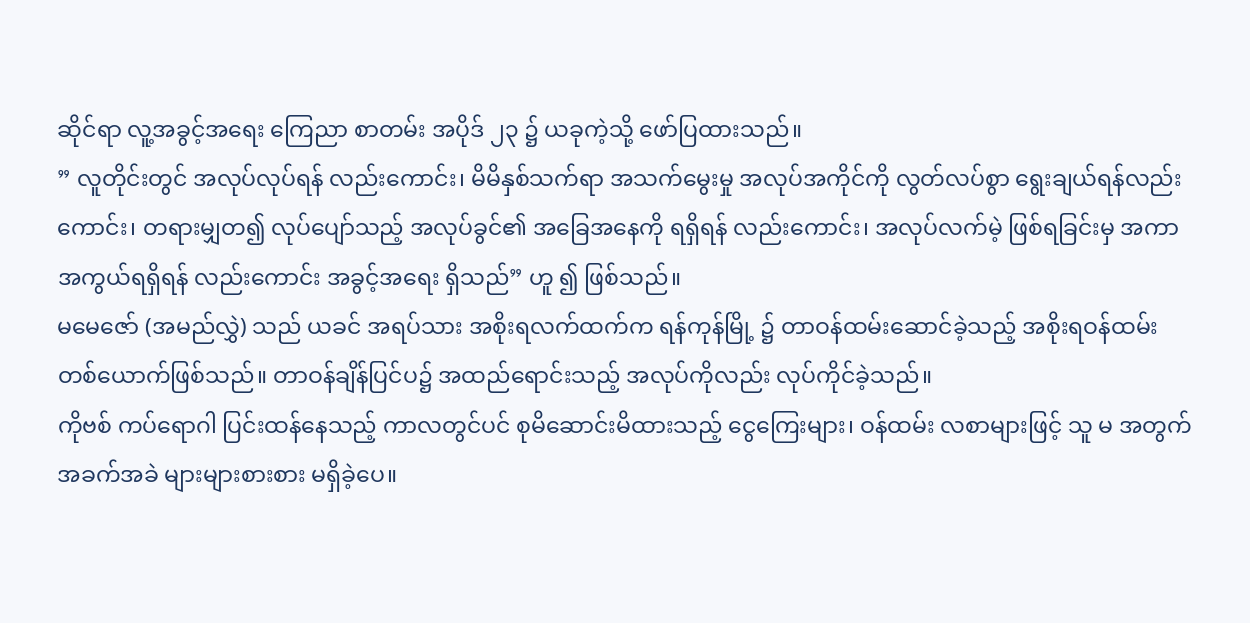ဆိုင်ရာ လူ့အခွင့်အရေး ကြေညာ စာတမ်း အပိုဒ် ၂၃ ၌ ယခုကဲ့သို့ ဖော်ပြထားသည်။
” လူတိုင်းတွင် အလုပ်လုပ်ရန် လည်းကောင်း၊ မိမိနှစ်သက်ရာ အသက်မွေးမှု အလုပ်အကိုင်ကို လွတ်လပ်စွာ ရွေးချယ်ရန်လည်းကောင်း၊ တရားမျှတ၍ လုပ်ပျော်သည့် အလုပ်ခွင်၏ အခြေအနေကို ရရှိရန် လည်းကောင်း၊ အလုပ်လက်မဲ့ ဖြစ်ရခြင်းမှ အကာအကွယ်ရရှိရန် လည်းကောင်း အခွင့်အရေး ရှိသည်” ဟူ ၍ ဖြစ်သည်။
မမေဇော် (အမည်လွှဲ) သည် ယခင် အရပ်သား အစိုးရလက်ထက်က ရန်ကုန်မြို့ ၌ တာဝန်ထမ်းဆောင်ခဲ့သည့် အစိုးရဝန်ထမ်း တစ်ယောက်ဖြစ်သည်။ တာဝန်ချိန်ပြင်ပ၌ အထည်ရောင်းသည့် အလုပ်ကိုလည်း လုပ်ကိုင်ခဲ့သည်။
ကိုဗစ် ကပ်ရောဂါ ပြင်းထန်နေသည့် ကာလတွင်ပင် စုမိဆောင်းမိထားသည့် ငွေကြေးများ၊ ဝန်ထမ်း လစာများဖြင့် သူ မ အတွက် အခက်အခဲ များများစားစား မရှိခဲ့ပေ။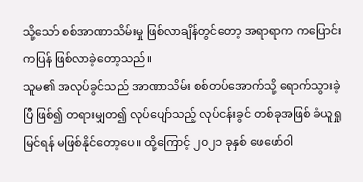သို့သော် စစ်အာဏာသိမ်းမှု ဖြစ်လာချိန်တွင်တော့ အရာရာက ကပြောင်းကပြန် ဖြစ်လာခဲ့တော့သည်။
သူမ၏ အလုပ်ခွင်သည် အာဏာသိမ်း စစ်တပ်အောက်သို့ ရောက်သွားခဲ့ပြီ ဖြစ်၍ တရားမျှတ၍ လုပ်ပျော်သည့် လုပ်ငန်းခွင် တစ်ခုအဖြစ် ခံယူရှုမြင်ရန် မဖြစ်နိုင်တော့ပေ။ ထို့ကြောင့် ၂၀၂၁ ခုနှစ် ဖေဖော်ဝါ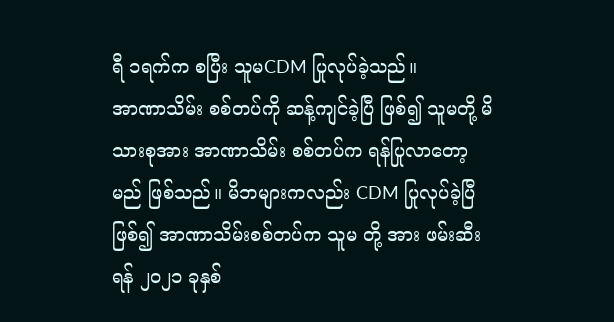ရီ ၁ရက်က စပြီး သူမCDM ပြုလုပ်ခဲ့သည်။
အာဏာသိမ်း စစ်တပ်ကို ဆန့်ကျင်ခဲ့ပြီ ဖြစ်၍ သူမတို့ မိသားစုအား အာဏာသိမ်း စစ်တပ်က ရန်ပြုလာတော့မည် ဖြစ်သည်။ မိဘများကလည်း CDM ပြုလုပ်ခဲ့ပြီဖြစ်၍ အာဏာသိမ်းစစ်တပ်က သူမ တို့ အား ဖမ်းဆီးရန် ၂၀၂၁ ခုနှစ်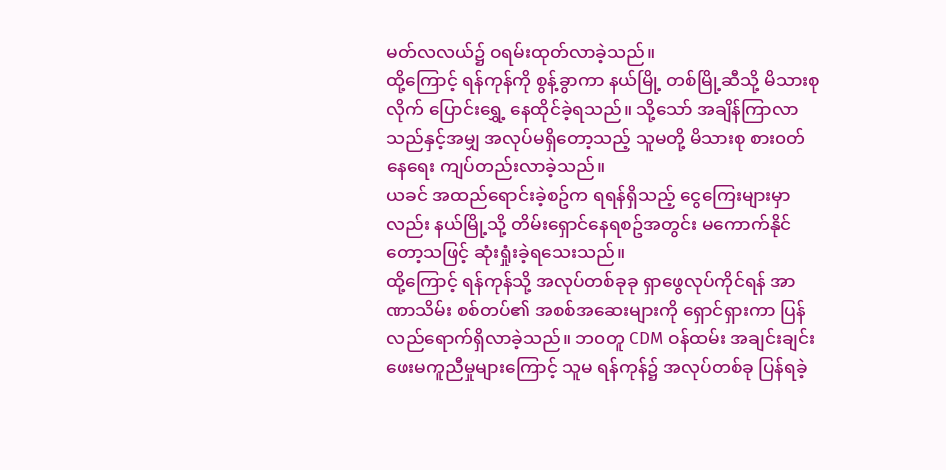မတ်လလယ်၌ ဝရမ်းထုတ်လာခဲ့သည်။
ထို့ကြောင့် ရန်ကုန်ကို စွန့်ခွာကာ နယ်မြို့ တစ်မြို့ဆီသို့ မိသားစုလိုက် ပြောင်းရွှေ့ နေထိုင်ခဲ့ရသည်။ သို့သော် အချိန်ကြာလာသည်နှင့်အမျှ အလုပ်မရှိတော့သည့် သူမတို့ မိသားစု စား၀တ်နေရေး ကျပ်တည်းလာခဲ့သည်။
ယခင် အထည်ရောင်းခဲ့စဥ်က ရရန်ရှိသည့် ငွေကြေးများမှာလည်း နယ်မြို့သို့ တိမ်းရှောင်နေရစဥ်အတွင်း မကောက်နိုင်တော့သဖြင့် ဆုံးရှုံးခဲ့ရသေးသည်။
ထို့ကြောင့် ရန်ကုန်သို့ အလုပ်တစ်ခုခု ရှာဖွေလုပ်ကိုင်ရန် အာဏာသိမ်း စစ်တပ်၏ အစစ်အဆေးများကို ရှောင်ရှားကာ ပြန်လည်ရောက်ရှိလာခဲ့သည်။ ဘ၀တူ CDM ဝန်ထမ်း အချင်းချင်း ဖေးမကူညီမှုများကြောင့် သူမ ရန်ကုန်၌ အလုပ်တစ်ခု ပြန်ရခဲ့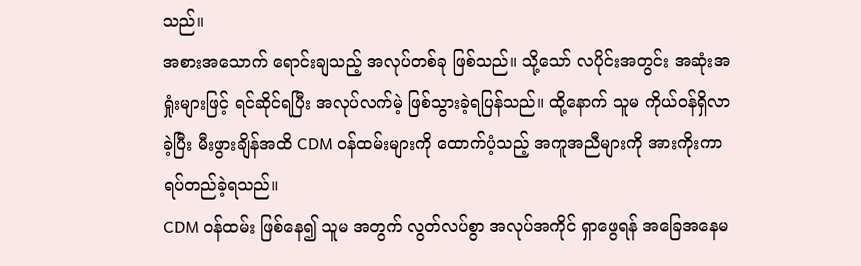သည်။
အစားအသောက် ရောင်းချသည့် အလုပ်တစ်ခု ဖြစ်သည်။ သို့သော် လပိုင်းအတွင်း အဆုံးအရှုံးများဖြင့် ရင်ဆိုင်ရပြီး အလုပ်လက်မဲ့ ဖြစ်သွားခဲ့ရပြန်သည်။ ထို့နောက် သူမ ကိုယ်၀န်ရှိလာခဲ့ပြီး မီးဖွားချိန်အထိ CDM ၀န်ထမ်းများကို ထောက်ပံ့သည့် အကူအညီများကို အားကိုးကာ ရပ်တည်ခဲ့ရသည်။
CDM ဝန်ထမ်း ဖြစ်နေ၍ သူမ အတွက် လွတ်လပ်စွာ အလုပ်အကိုင် ရှာဖွေရန် အခြေအနေမ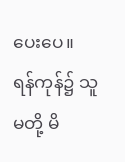ပေးပေ။
ရန်ကုန်၌ သူမတို့ မိ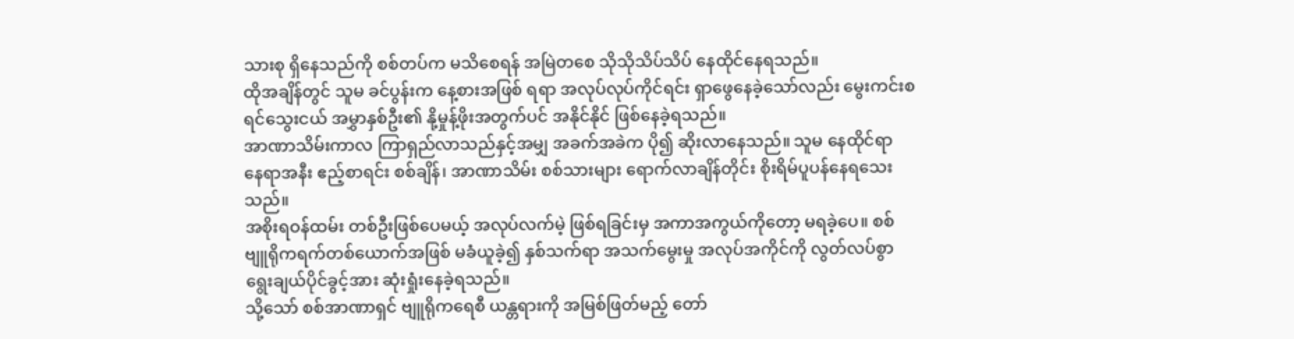သားစု ရှိနေသည်ကို စစ်တပ်က မသိစေရန် အမြဲတစေ သိုသိုသိပ်သိပ် နေထိုင်နေရသည်။
ထိုအချိန်တွင် သူမ ခင်ပွန်းက နေ့စားအဖြစ် ရရာ အလုပ်လုပ်ကိုင်ရင်း ရှာဖွေနေခဲ့သော်လည်း မွေးကင်းစ ရင်သွေးငယ် အမွှာနှစ်ဦး၏ နို့မှုန့်ဖိုးအတွက်ပင် အနိုင်နိုင် ဖြစ်နေခဲ့ရသည်။
အာဏာသိမ်းကာလ ကြာရှည်လာသည်နှင့်အမျှ အခက်အခဲက ပို၍ ဆိုးလာနေသည်။ သူမ နေထိုင်ရာ နေရာအနီး ဧည့်စာရင်း စစ်ချိန်၊ အာဏာသိမ်း စစ်သားများ ရောက်လာချိန်တိုင်း စိုးရိမ်ပူပန်နေရသေးသည်။
အစိုးရဝန်ထမ်း တစ်ဦးဖြစ်ပေမယ့် အလုပ်လက်မဲ့ ဖြစ်ရခြင်းမှ အကာအကွယ်ကိုတော့ မရခဲ့ပေ။ စစ်ဗျူရိုကရက်တစ်ယောက်အဖြစ် မခံယူခဲ့၍ နှစ်သက်ရာ အသက်မွေးမှု အလုပ်အကိုင်ကို လွတ်လပ်စွာ ရွေးချယ်ပိုင်ခွင့်အား ဆုံးရှုံးနေခဲ့ရသည်။
သို့သော် စစ်အာဏာရှင် ဗျူရိုကရေစီ ယန္တရားကို အမြစ်ဖြတ်မည့် တော်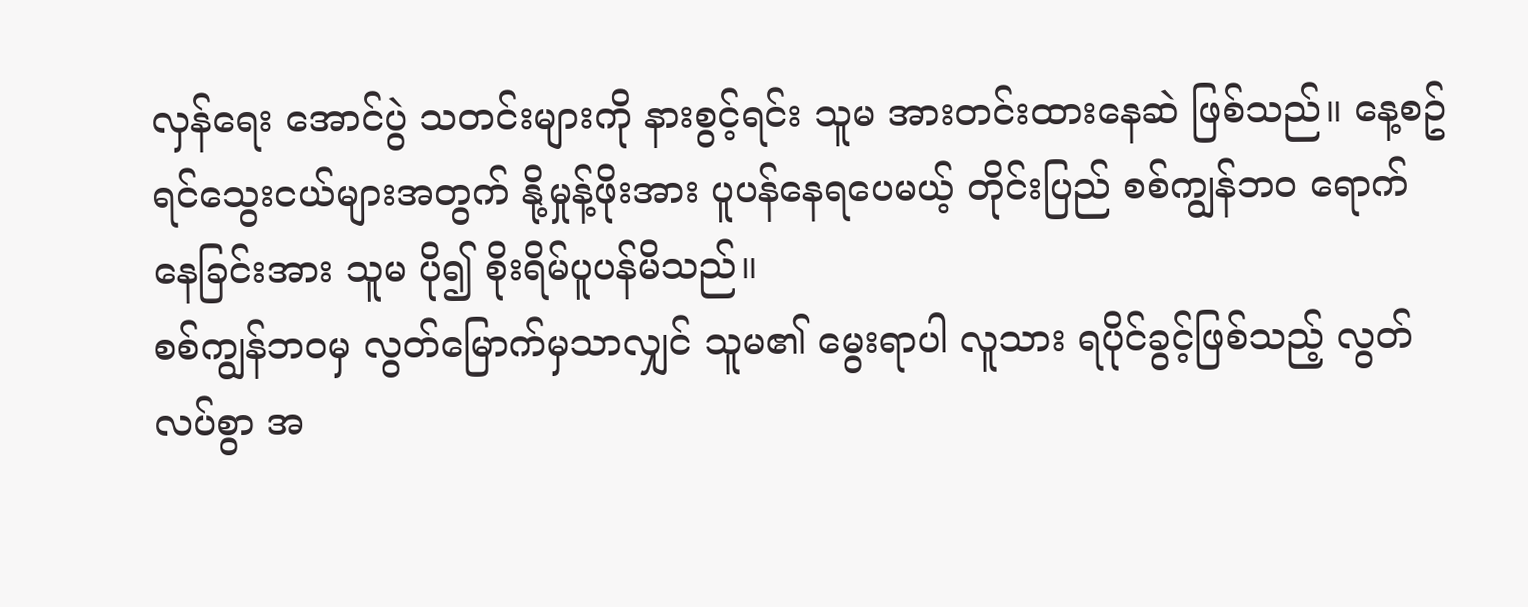လှန်ရေး အောင်ပွဲ သတင်းများကို နားစွင့်ရင်း သူမ အားတင်းထားနေဆဲ ဖြစ်သည်။ နေ့စဥ် ရင်သွေးငယ်များအတွက် နို့မှုန့်ဖိုးအား ပူပန်နေရပေမယ့် တိုင်းပြည် စစ်ကျွန်ဘ၀ ရောက်နေခြင်းအား သူမ ပို၍ စိုးရိမ်ပူပန်မိသည်။
စစ်ကျွန်ဘ၀မှ လွတ်မြောက်မှသာလျှင် သူမ၏ မွေးရာပါ လူသား ရပိုင်ခွင့်ဖြစ်သည့် လွတ်လပ်စွာ အ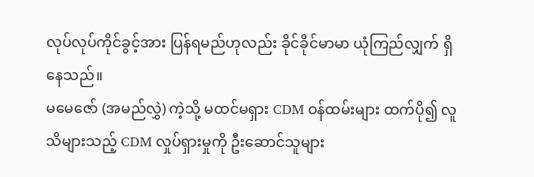လုပ်လုပ်ကိုင်ခွင့်အား ပြန်ရမည်ဟုလည်း ခိုင်ခိုင်မာမာ ယုံကြည်လျှက် ရှိနေသည်။
မမေဇော် (အမည်လွှဲ) ကဲ့သို့ မထင်မရှား CDM ဝန်ထမ်းများ ထက်ပို၍ လူသိများသည့် CDM လှုပ်ရှားမှုကို ဦးဆောင်သူများ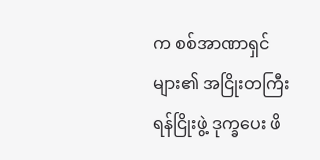က စစ်အာဏာရှင်များ၏ အငြိုးတကြီး ရန်ငြိုးဖွဲ့ ဒုက္ခပေး ဖိ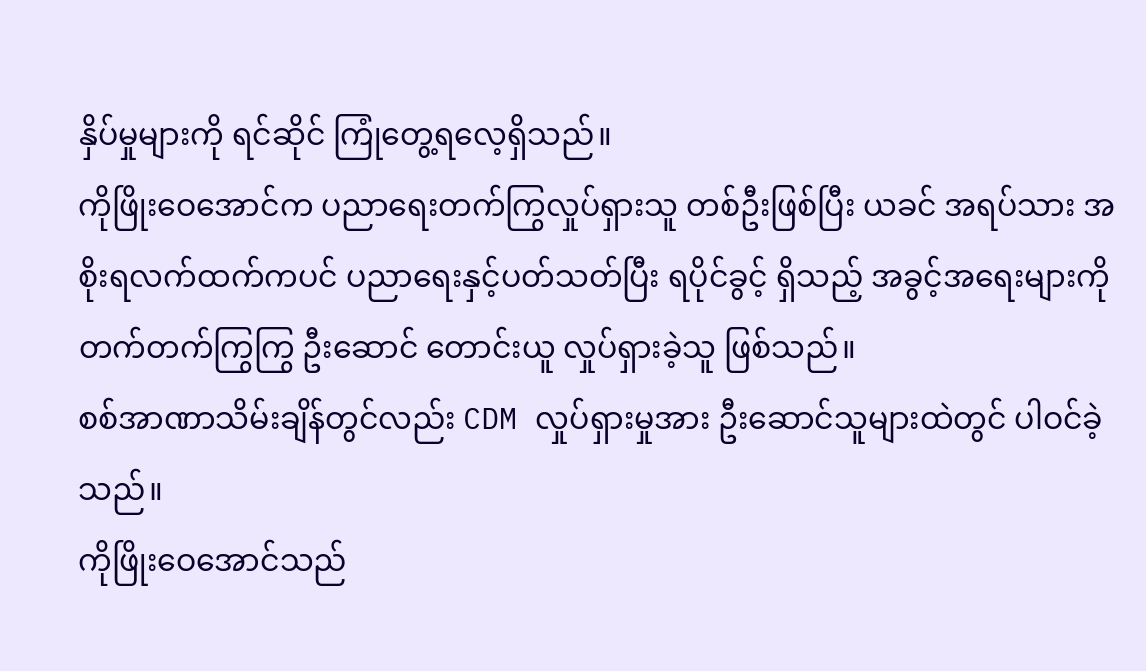နှိပ်မှုများကို ရင်ဆိုင် ကြုံတွေ့ရလေ့ရှိသည်။
ကိုဖြိုးဝေအောင်က ပညာရေးတက်ကြွလှုပ်ရှားသူ တစ်ဦးဖြစ်ပြီး ယခင် အရပ်သား အစိုးရလက်ထက်ကပင် ပညာရေးနှင့်ပတ်သတ်ပြီး ရပိုင်ခွင့် ရှိသည့် အခွင့်အရေးများကို တက်တက်ကြွကြွ ဦးဆောင် တောင်းယူ လှုပ်ရှားခဲ့သူ ဖြစ်သည်။
စစ်အာဏာသိမ်းချိန်တွင်လည်း CDM လှုပ်ရှားမှုအား ဦးဆောင်သူများထဲတွင် ပါဝင်ခဲ့သည်။
ကိုဖြိုးဝေအောင်သည်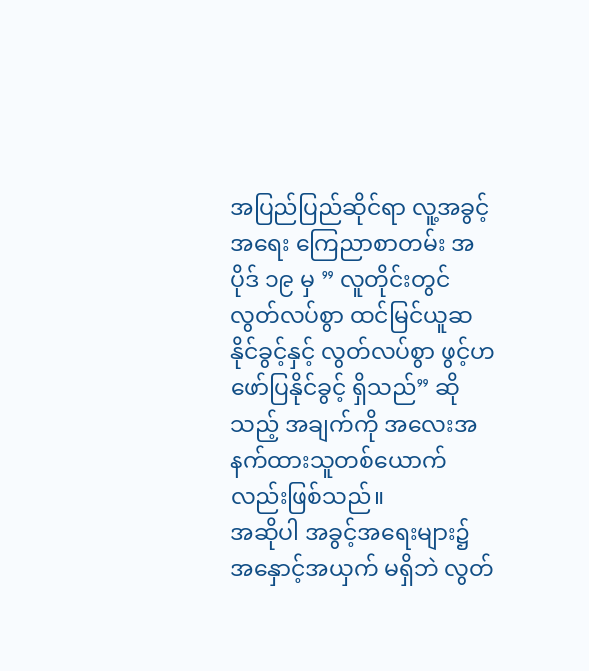အပြည်ပြည်ဆိုင်ရာ လူ့အခွင့်အရေး ကြေညာစာတမ်း အပိုဒ် ၁၉ မှ ” လူတိုင်းတွင် လွတ်လပ်စွာ ထင်မြင်ယူဆနိုင်ခွင့်နှင့် လွတ်လပ်စွာ ဖွင့်ဟဖော်ပြနိုင်ခွင့် ရှိသည်” ဆိုသည့် အချက်ကို အလေးအနက်ထားသူတစ်ယောက်လည်းဖြစ်သည်။
အဆိုပါ အခွင့်အရေးများ၌ အနှောင့်အယှက် မရှိဘဲ လွတ်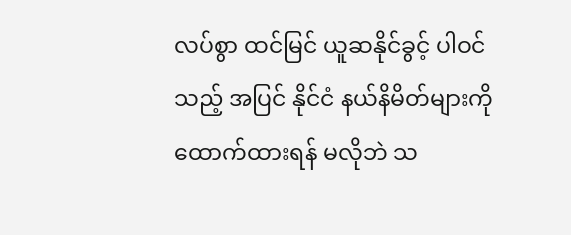လပ်စွာ ထင်မြင် ယူဆနိုင်ခွင့် ပါဝင်သည့် အပြင် နိုင်ငံ နယ်နိမိတ်များကို ထောက်ထားရန် မလိုဘဲ သ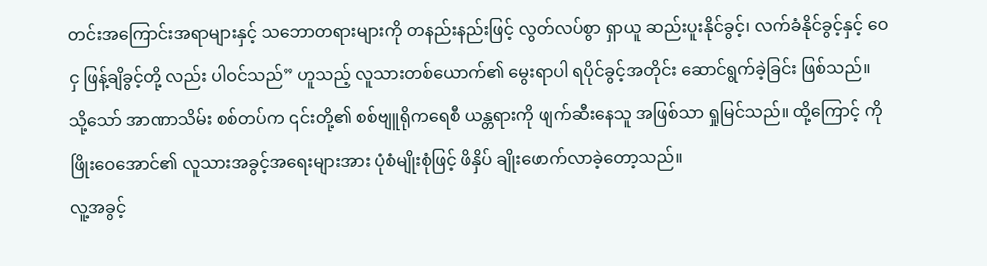တင်းအကြောင်းအရာများနှင့် သဘောတရားများကို တနည်းနည်းဖြင့် လွတ်လပ်စွာ ရှာယူ ဆည်းပူးနိုင်ခွင့်၊ လက်ခံနိုင်ခွင့်နှင့် ဝေငှ ဖြန့်ချိခွင့်တို့ လည်း ပါဝင်သည်” ဟူသည့် လူသားတစ်ယောက်၏ မွေးရာပါ ရပိုင်ခွင့်အတိုင်း ဆောင်ရွက်ခဲ့ခြင်း ဖြစ်သည်။
သို့သော် အာဏာသိမ်း စစ်တပ်က ၎င်းတို့၏ စစ်ဗျူရိုကရေစီ ယန္တရားကို ဖျက်ဆီးနေသူ အဖြစ်သာ ရှုမြင်သည်။ ထို့ကြောင့် ကိုဖြိုးဝေအောင်၏ လူသားအခွင့်အရေးများအား ပုံစံမျိုးစုံဖြင့် ဖိနှိပ် ချိုးဖောက်လာခဲ့တော့သည်။
လူ့အခွင့်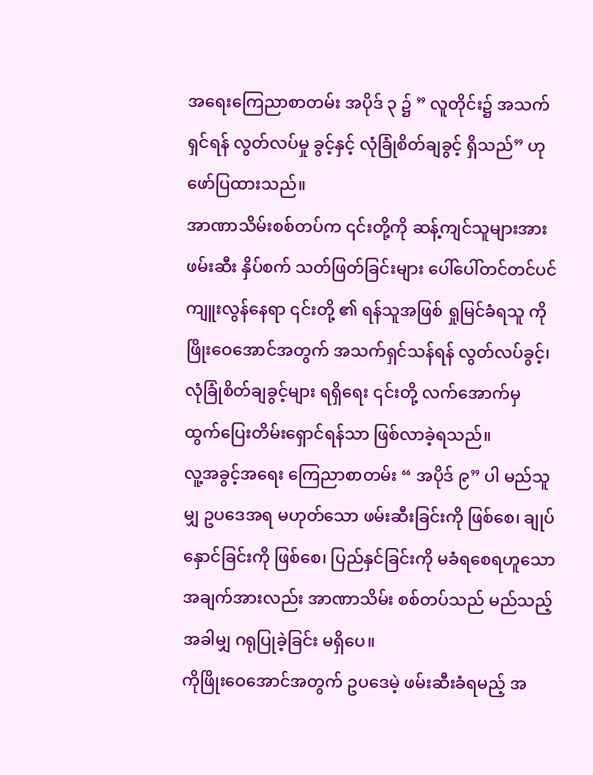အရေးကြေညာစာတမ်း အပိုဒ် ၃ ၌ ” လူတိုင်း၌ အသက်ရှင်ရန် လွတ်လပ်မှု ခွင့်နှင့် လုံခြုံစိတ်ချခွင့် ရှိသည်” ဟု ဖော်ပြထားသည်။
အာဏာသိမ်းစစ်တပ်က ၎င်းတို့ကို ဆန့်ကျင်သူများအား ဖမ်းဆီး နှိပ်စက် သတ်ဖြတ်ခြင်းများ ပေါ်ပေါ်တင်တင်ပင် ကျူးလွန်နေရာ ၎င်းတို့ ၏ ရန်သူအဖြစ် ရှုမြင်ခံရသူ ကိုဖြိုးဝေအောင်အတွက် အသက်ရှင်သန်ရန် လွတ်လပ်ခွင့်၊ လုံခြုံစိတ်ချခွင့်များ ရရှိရေး ၎င်းတို့ လက်အောက်မှ ထွက်ပြေးတိမ်းရှောင်ရန်သာ ဖြစ်လာခဲ့ရသည်။
လူ့အခွင့်အရေး ကြေညာစာတမ်း “ အပိုဒ် ၉” ပါ မည်သူမျှ ဥပဒေအရ မဟုတ်သော ဖမ်းဆီးခြင်းကို ဖြစ်စေ၊ ချုပ်နှောင်ခြင်းကို ဖြစ်စေ၊ ပြည်နှင်ခြင်းကို မခံရစေရဟူသော အချက်အားလည်း အာဏာသိမ်း စစ်တပ်သည် မည်သည့်အခါမျှ ဂရုပြုခဲ့ခြင်း မရှိပေ။
ကိုဖြိုးဝေအောင်အတွက် ဥပဒေမဲ့ ဖမ်းဆီးခံရမည့် အ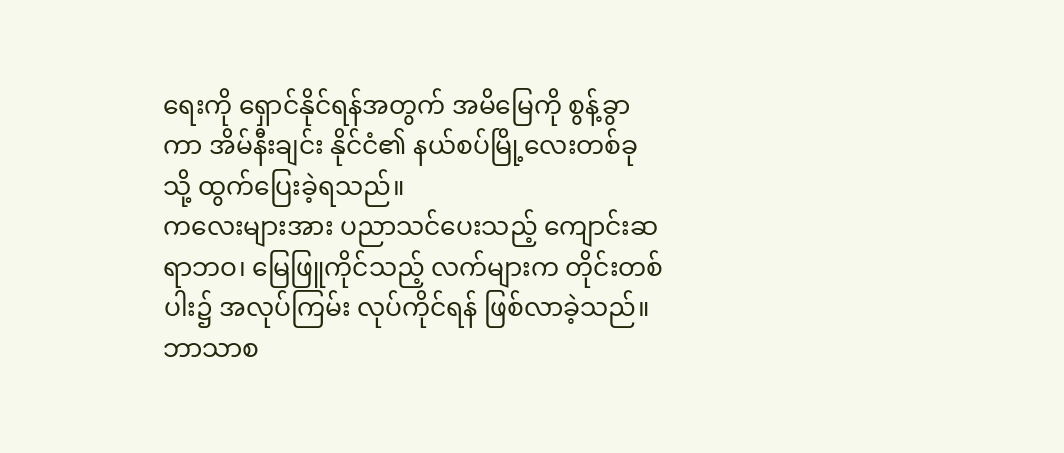ရေးကို ရှောင်နိုင်ရန်အတွက် အမိမြေကို စွန့်ခွာကာ အိမ်နီးချင်း နိုင်ငံ၏ နယ်စပ်မြို့လေးတစ်ခုသို့ ထွက်ပြေးခဲ့ရသည်။
ကလေးများအား ပညာသင်ပေးသည့် ကျောင်းဆရာဘဝ၊ မြေဖြူကိုင်သည့် လက်များက တိုင်းတစ်ပါး၌ အလုပ်ကြမ်း လုပ်ကိုင်ရန် ဖြစ်လာခဲ့သည်။
ဘာသာစ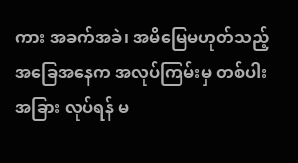ကား အခက်အခဲ၊ အမိမြေမဟုတ်သည့် အခြေအနေက အလုပ်ကြမ်းမှ တစ်ပါး အခြား လုပ်ရန် မ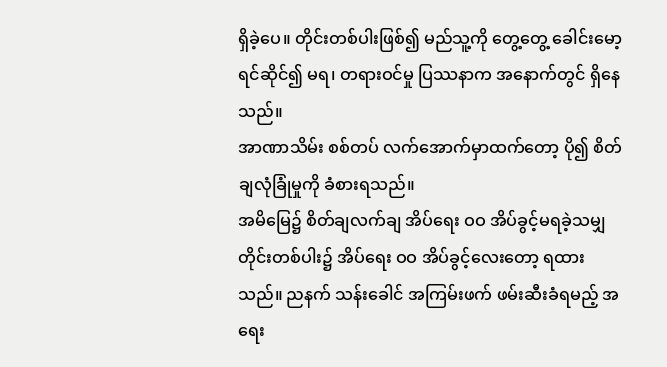ရှိခဲ့ပေ။ တိုင်းတစ်ပါးဖြစ်၍ မည်သူ့ကို တွေ့တွေ့ ခေါင်းမော့ရင်ဆိုင်၍ မရ၊ တရားဝင်မှု ပြဿနာက အနောက်တွင် ရှိနေသည်။
အာဏာသိမ်း စစ်တပ် လက်အောက်မှာထက်တော့ ပို၍ စိတ်ချလုံခြုံမှုကို ခံစားရသည်။
အမိမြေ၌ စိတ်ချလက်ချ အိပ်ရေး ဝဝ အိပ်ခွင့်မရခဲ့သမျှ တိုင်းတစ်ပါး၌ အိပ်ရေး ဝဝ အိပ်ခွင့်လေးတော့ ရထားသည်။ ညနက် သန်းခေါင် အကြမ်းဖက် ဖမ်းဆီးခံရမည့် အရေး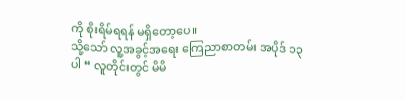ကို စိုးရိမ်ရရန် မရှိတော့ပေ။
သို့သော် လူ့အခွင့်အရေး ကြေညာစာတမ်း အပိုဒ် ၁၃ ပါ “ လူတိုင်းတွင် မိမိ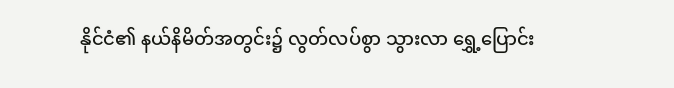နိုင်ငံ၏ နယ်နိမိတ်အတွင်း၌ လွတ်လပ်စွာ သွားလာ ရွှေ့ပြောင်း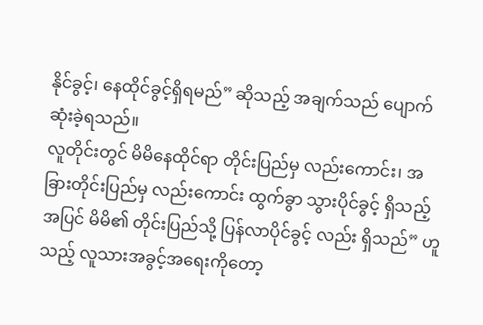နိုင်ခွင့်၊ နေထိုင်ခွင့်ရှိရမည်” ဆိုသည့် အချက်သည် ပျောက်ဆုံးခဲ့ရသည်။
လူတိုင်းတွင် မိမိနေထိုင်ရာ တိုင်းပြည်မှ လည်းကောင်း၊ အခြားတိုင်းပြည်မှ လည်းကောင်း ထွက်ခွာ သွားပိုင်ခွင့် ရှိသည့် အပြင် မိမိ၏ တိုင်းပြည်သို့ ပြန်လာပိုင်ခွင့် လည်း ရှိသည်” ဟူသည့် လူသားအခွင့်အရေးကိုတော့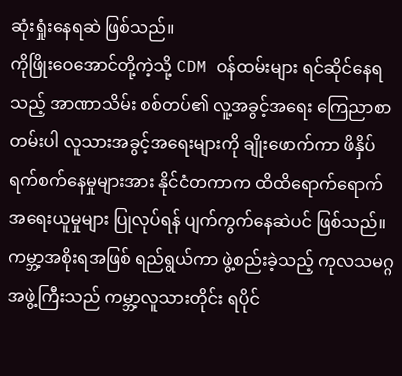ဆုံးရှုံးနေရဆဲ ဖြစ်သည်။
ကိုဖြိုးဝေအောင်တို့ကဲ့သို့ CDM ဝန်ထမ်းများ ရင်ဆိုင်နေရသည့် အာဏာသိမ်း စစ်တပ်၏ လူ့အခွင့်အရေး ကြေညာစာတမ်းပါ လူသားအခွင့်အရေးများကို ချိုးဖောက်ကာ ဖိနှိပ် ရက်စက်နေမှုများအား နိုင်ငံတကာက ထိထိရောက်ရောက် အရေးယူမှုများ ပြုလုပ်ရန် ပျက်ကွက်နေဆဲပင် ဖြစ်သည်။
ကမ္ဘာ့အစိုးရအဖြစ် ရည်ရွယ်ကာ ဖွဲ့စည်းခဲ့သည့် ကုလသမဂ္ဂအဖွဲ့ကြီးသည် ကမ္ဘာ့လူသားတိုင်း ရပိုင်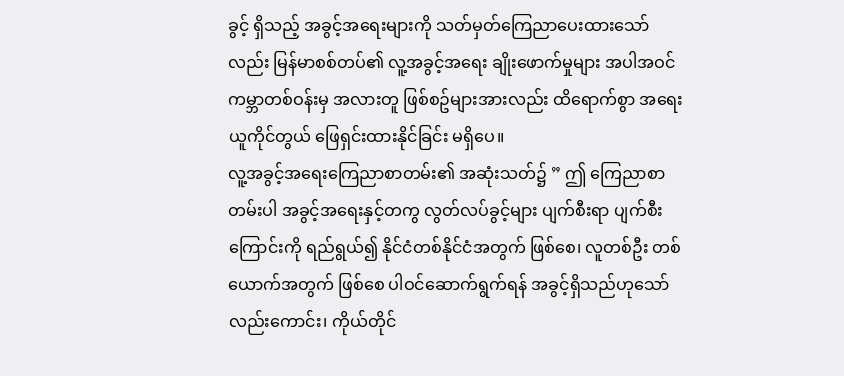ခွင့် ရှိသည့် အခွင့်အရေးများကို သတ်မှတ်ကြေညာပေးထားသော်လည်း မြန်မာစစ်တပ်၏ လူ့အခွင့်အရေး ချိုးဖောက်မှုများ အပါအဝင် ကမ္ဘာတစ်ဝန်းမှ အလားတူ ဖြစ်စဥ်များအားလည်း ထိရောက်စွာ အရေးယူကိုင်တွယ် ဖြေရှင်းထားနိုင်ခြင်း မရှိပေ။
လူ့အခွင့်အရေးကြေညာစာတမ်း၏ အဆုံးသတ်၌ ” ဤ ကြေညာစာတမ်းပါ အခွင့်အရေးနှင့်တကွ လွတ်လပ်ခွင့်များ ပျက်စီးရာ ပျက်စီးကြောင်းကို ရည်ရွယ်၍ နိုင်ငံတစ်နိုင်ငံအတွက် ဖြစ်စေ၊ လူတစ်ဦး တစ်ယောက်အတွက် ဖြစ်စေ ပါဝင်ဆောက်ရွက်ရန် အခွင့်ရှိသည်ဟုသော်လည်းကောင်း၊ ကိုယ်တိုင်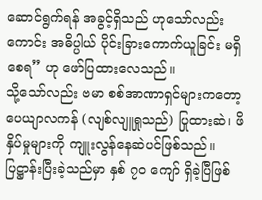ဆောင်ရွက်ရန် အခွင့်ရှိသည် ဟုသော်လည်းကောင်း အဓိပ္ပါယ် ပိုင်းခြားကောက်ယူခြင်း မရှိစေရ” ဟု ဖော်ပြထားလေသည်။
သို့သော်လည်း ဗမာ စစ်အာဏာရှင်များကတော့ ပေယျာလကန် (လျစ်လျူရှုသည်) ပြုထားဆဲ၊ ဖိနှိပ်မှုများကို ကျူးလွန်နေဆဲပင်ဖြစ်သည်။
ပြဋ္ဌာန်းပြီးခဲ့သည်မှာ နှစ် ၇၀ ကျော် ရှိခဲ့ပြီဖြစ်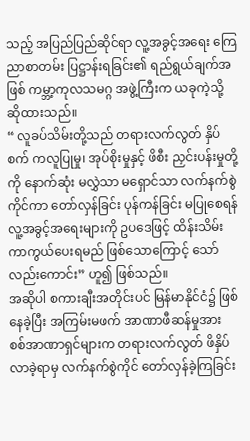သည့် အပြည်ပြည်ဆိုင်ရာ လူ့အခွင့်အရေး ကြေညာစာတမ်း ပြဋ္ဌာန်းရခြင်း၏ ရည်ရွယ်ချက်အဖြစ် ကမ္ဘာ့ကုလသမဂ္ဂ အဖွဲ့ကြီးက ယခုကဲ့သို့ ဆိုထားသည်။
“ လူခပ်သိမ်းတို့သည် တရားလက်လွတ် နှိပ်စက် ကလူပြုမှု၊ အုပ်စိုးမှုနှင့် ဖိစီး ညှင်းပန်းမှုတို့ကို နောက်ဆုံး မလွှဲသာ မရှောင်သာ လက်နက်စွဲကိုင်ကာ တော်လှန်ခြင်း ပုန်ကန်ခြင်း မပြုစေရန် လူ့အခွင့်အရေးများကို ဥပဒေဖြင့် ထိန်းသိမ်းကာကွယ်ပေးရမည် ဖြစ်သောကြောင့် သော်လည်းကောင်း” ဟူ၍ ဖြစ်သည်။
အဆိုပါ စကားချီးအတိုင်းပင် မြန်မာနိုင်ငံ၌ ဖြစ်နေခဲ့ပြီး အကြမ်းမဖက် အာဏာဖီဆန်မှုအား စစ်အာဏာရှင်များက တရားလက်လွတ် ဖိနှိပ်လာခဲ့ရာမှ လက်နက်စွဲကိုင် တော်လှန်ခဲ့ကြခြင်း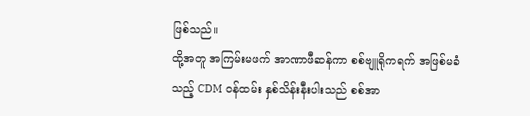ဖြစ်သည်။
ထို့အတူ အကြမ်းမဖက် အာဏာဖီဆန်ကာ စစ်ဗျူရိုကရက် အဖြစ်မခံသည့် CDM ဝန်ထမ်း နှစ်သိန်းနီးပါးသည် စစ်အာ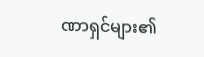ဏာရှင်များ၏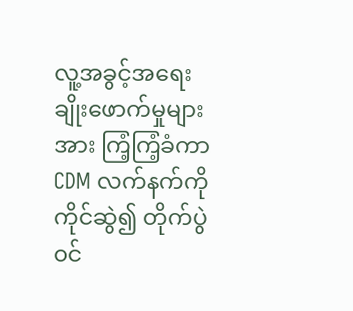လူ့အခွင့်အရေး ချိုးဖောက်မှုများအား ကြံ့ကြံ့ခံကာ CDM လက်နက်ကို ကိုင်ဆွဲ၍ တိုက်ပွဲ၀င်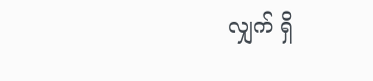လျှက် ရှိ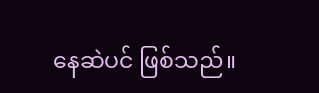နေဆဲပင် ဖြစ်သည်။